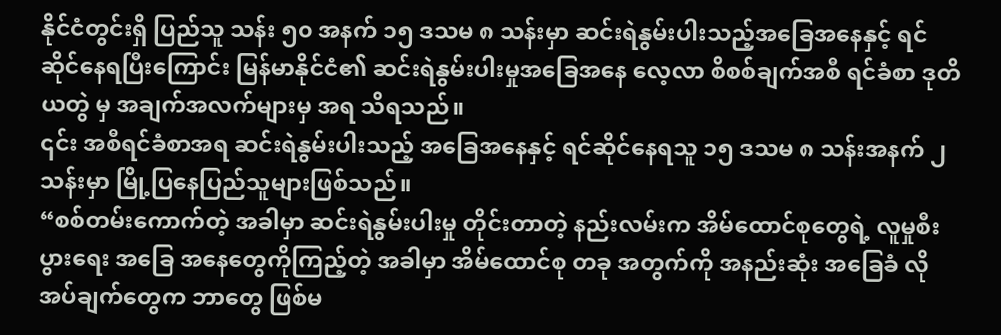နိုင်ငံတွင်းရှိ ပြည်သူ သန်း ၅၀ အနက် ၁၅ ဒသမ ၈ သန်းမှာ ဆင်းရဲနွမ်းပါးသည့်အခြေအနေနှင့် ရင်ဆိုင်နေရပြီးကြောင်း မြန်မာနိုင်ငံ၏ ဆင်းရဲနွမ်းပါးမှုအခြေအနေ လေ့လာ စိစစ်ချက်အစီ ရင်ခံစာ ဒုတိယတွဲ မှ အချက်အလက်များမှ အရ သိရသည်။
၎င်း အစီရင်ခံစာအရ ဆင်းရဲနွမ်းပါးသည့် အခြေအနေနှင့် ရင်ဆိုင်နေရသူ ၁၅ ဒသမ ၈ သန်းအနက် ၂ သန်းမှာ မြို့ပြနေပြည်သူများဖြစ်သည်။
“စစ်တမ်းကောက်တဲ့ အခါမှာ ဆင်းရဲနွမ်းပါးမှု တိုင်းတာတဲ့ နည်းလမ်းက အိမ်ထောင်စုတွေရဲ့ လူမှုစီးပွားရေး အခြေ အနေတွေကိုကြည့်တဲ့ အခါမှာ အိမ်ထောင်စု တခု အတွက်ကို အနည်းဆုံး အခြေခံ လိုအပ်ချက်တွေက ဘာတွေ ဖြစ်မ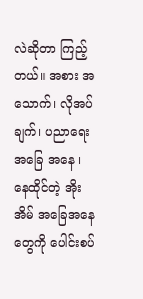လဲဆိုတာ ကြည့်တယ်။ အစား အသောက်၊ လိုအပ်ချက်၊ ပညာရေး အခြေ အနေ ၊ နေထိုင်တဲ့ အိုးအိမ် အခြေအနေတွေကို ပေါင်းစပ်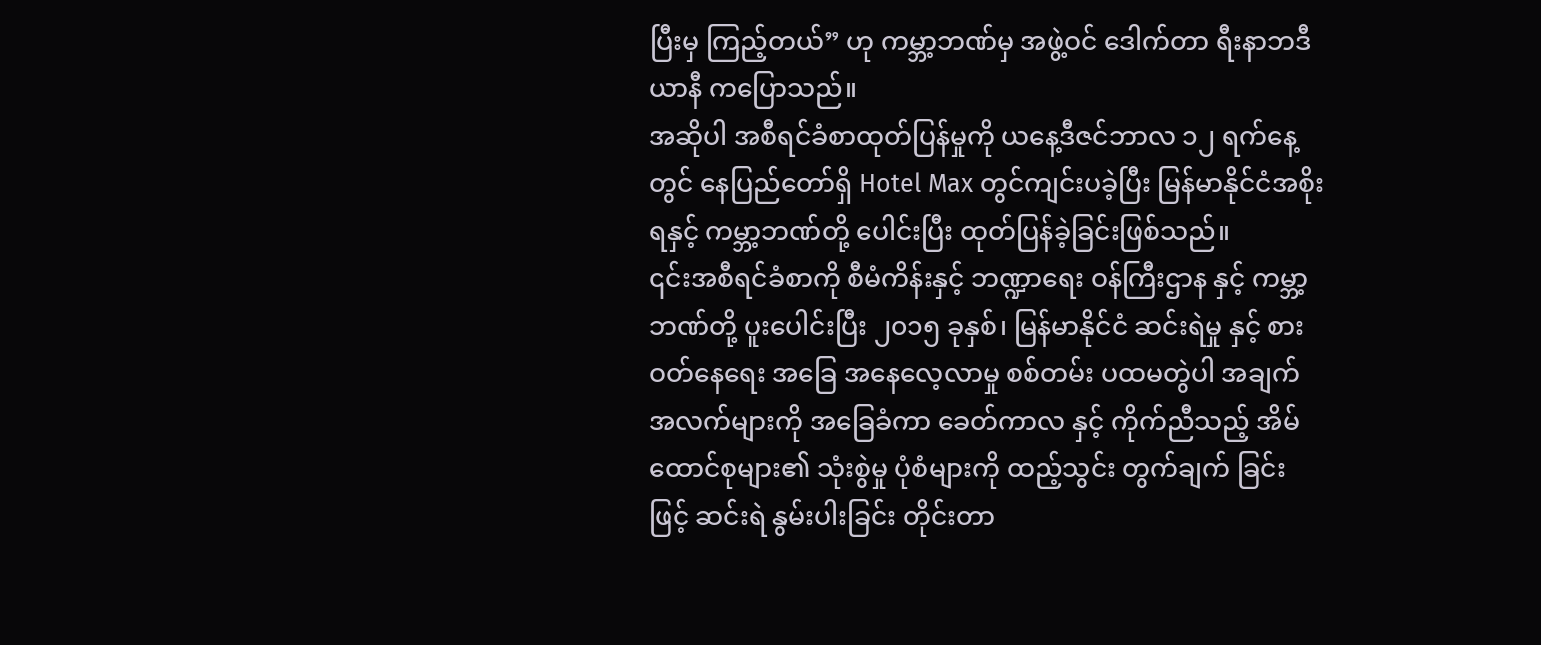ပြီးမှ ကြည့်တယ်” ဟု ကမ္ဘာ့ဘဏ်မှ အဖွဲ့ဝင် ဒေါက်တာ ရီးနာဘဒီယာနီ ကပြောသည်။
အဆိုပါ အစီရင်ခံစာထုတ်ပြန်မှုကို ယနေ့ဒီဇင်ဘာလ ၁၂ ရက်နေ့တွင် နေပြည်တော်ရှိ Hotel Max တွင်ကျင်းပခဲ့ပြီး မြန်မာနိုင်ငံအစိုးရနှင့် ကမ္ဘာ့ဘဏ်တို့ ပေါင်းပြီး ထုတ်ပြန်ခဲ့ခြင်းဖြစ်သည်။
၎င်းအစီရင်ခံစာကို စီမံကိန်းနှင့် ဘဏ္ဍာရေး ဝန်ကြီးဌာန နှင့် ကမ္ဘာ့ဘဏ်တို့ ပူးပေါင်းပြီး ၂၀၁၅ ခုနှစ်၊ မြန်မာနိုင်ငံ ဆင်းရဲမှု နှင့် စားဝတ်နေရေး အခြေ အနေလေ့လာမှု စစ်တမ်း ပထမတွဲပါ အချက် အလက်များကို အခြေခံကာ ခေတ်ကာလ နှင့် ကိုက်ညီသည့် အိမ်ထောင်စုများ၏ သုံးစွဲမှု ပုံစံများကို ထည့်သွင်း တွက်ချက် ခြင်း ဖြင့် ဆင်းရဲ နွမ်းပါးခြင်း တိုင်းတာ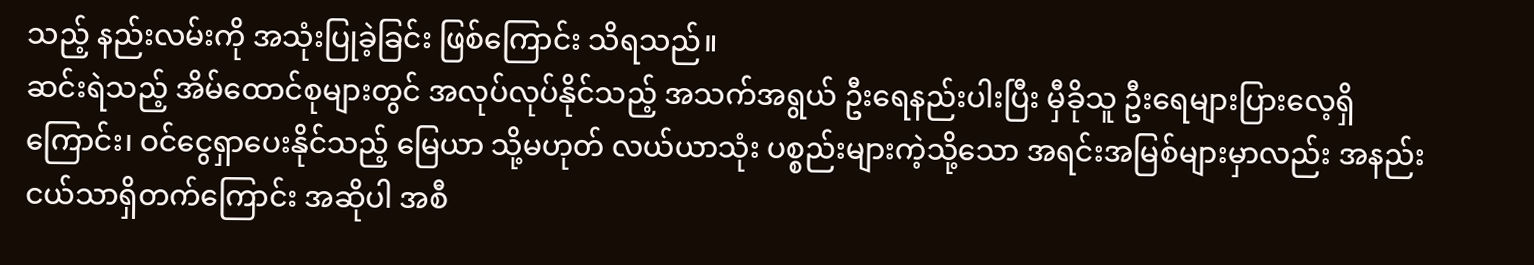သည့် နည်းလမ်းကို အသုံးပြုခဲ့ခြင်း ဖြစ်ကြောင်း သိရသည်။
ဆင်းရဲသည့် အိမ်ထောင်စုများတွင် အလုပ်လုပ်နိုင်သည့် အသက်အရွယ် ဦးရေနည်းပါးပြီး မှီခိုသူ ဦးရေများပြားလေ့ရှိကြောင်း၊ ဝင်ငွေရှာပေးနိုင်သည့် မြေယာ သို့မဟုတ် လယ်ယာသုံး ပစ္စည်းများကဲ့သို့သော အရင်းအမြစ်များမှာလည်း အနည်းငယ်သာရှိတက်ကြောင်း အဆိုပါ အစီ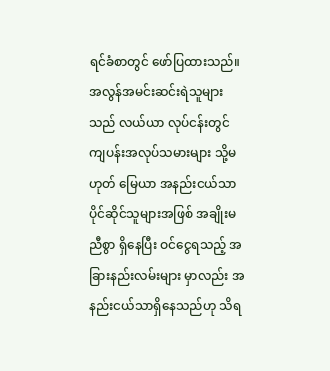ရင်ခံစာတွင် ဖော်ပြထားသည်။
အလွန်အမင်းဆင်းရဲသူများသည် လယ်ယာ လုပ်ငန်းတွင် ကျပန်းအလုပ်သမားများ သို့မဟုတ် မြေယာ အနည်းငယ်သာ ပိုင်ဆိုင်သူများအဖြစ် အချိုးမညီစွာ ရှိနေပြီး ဝင်ငွေရသည့် အခြားနည်းလမ်းများ မှာလည်း အနည်းငယ်သာရှိနေသည်ဟု သိရ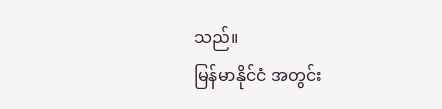သည်။
မြန်မာနိုင်ငံ အတွင်း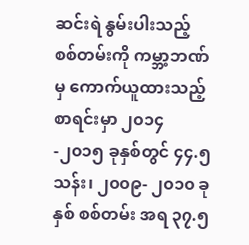ဆင်းရဲ နွမ်းပါးသည့် စစ်တမ်းကို ကမ္ဘာ့ဘဏ်မှ ကောက်ယူထားသည့် စာရင်းမှာ ၂၀၁၄ -၂၀၁၅ ခုနှစ်တွင် ၄၄.၅သန်း၊ ၂၀၀၉- ၂၀၁၀ ခုနှစ် စစ်တမ်း အရ ၃၇.၅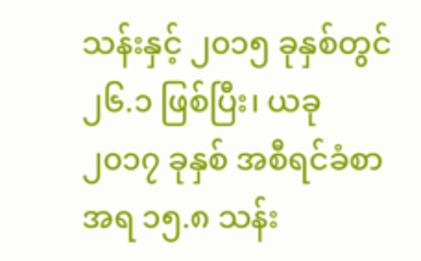သန်းနှင့် ၂၀၁၅ ခုနှစ်တွင် ၂၆.၁ ဖြစ်ပြီး၊ ယခု ၂၀၁၇ ခုနှစ် အစီရင်ခံစာ အရ ၁၅.၈ သန်း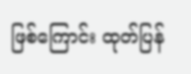ဖြစ်ကြောင်း ထုတ်ပြန်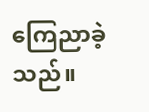ကြေညာခဲ့သည်။